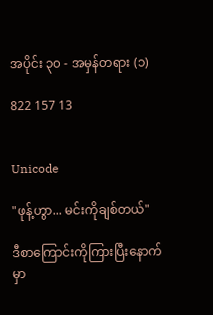အပိုင်း ၃၀ - အမှန်တရား (၁)

822 157 13


Unicode

"ဖုန့်ဟွာ... မင်းကိုချစ်တယ်"

ဒီစာကြောင်းကိုကြားပြီးနောက်မှာ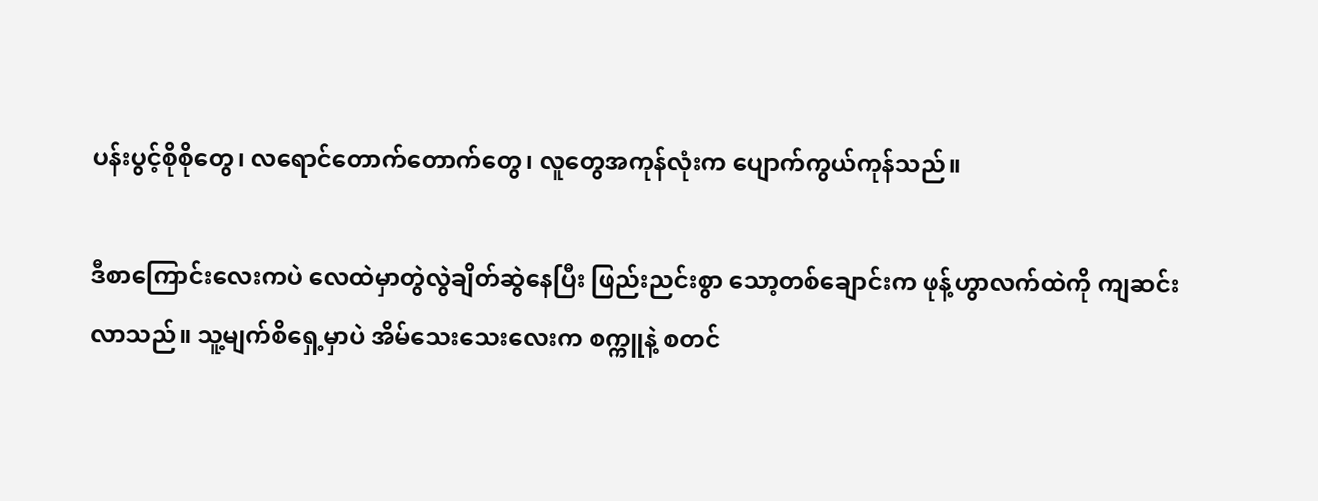ပန်းပွင့်စိုစိုတွေ၊ လရောင်တောက်တောက်တွေ၊ လူတွေအကုန်လုံးက ပျောက်ကွယ်ကုန်သည်။

ဒီစာကြောင်းလေးကပဲ လေထဲမှာတွဲလွဲချိတ်ဆွဲနေပြီး ဖြည်းညင်းစွာ သော့တစ်ချောင်းက ဖုန့်ဟွာလက်ထဲကို ကျဆင်းလာသည်။ သူ့မျက်စိရှေ့မှာပဲ အိမ်သေးသေးလေးက စက္ကူနဲ့ စတင်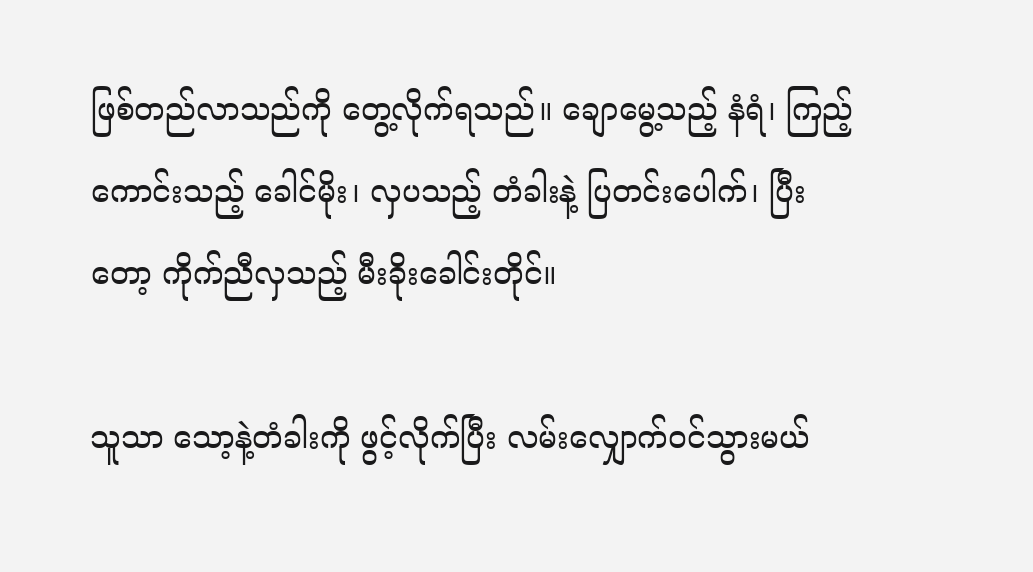ဖြစ်တည်လာသည်ကို တွေ့လိုက်ရသည်။ ချောမွေ့သည့် နံရံ၊ ကြည့်ကောင်းသည့် ခေါင်မိုး၊ လှပသည့် တံခါးနဲ့ ပြတင်းပေါက်၊ ပြီးတော့ ကိုက်ညီလှသည့် မီးခိုးခေါင်းတိုင်။

သူသာ သော့နဲ့တံခါးကို ဖွင့်လိုက်ပြီး လမ်းလျှောက်ဝင်သွားမယ်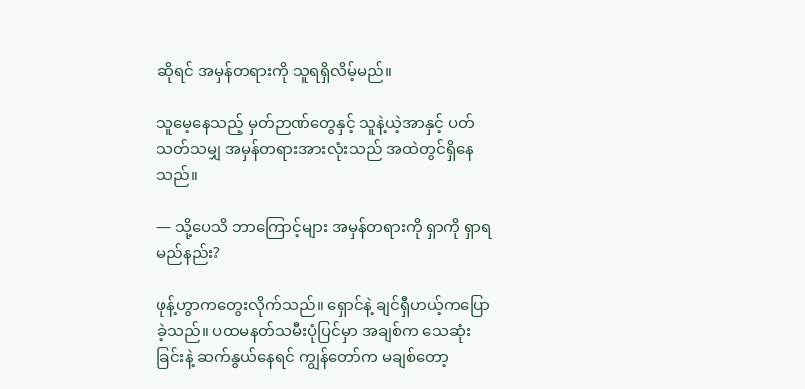ဆိုရင် အမှန်တရားကို သူရရှိလိမ့်မည်။

သူမေ့နေသည့် မှတ်ဉာဏ်တွေနှင့် သူနဲ့ယဲ့အာနှင့် ပတ်သတ်သမျှ အမှန်တရားအားလုံးသည် အထဲတွင်ရှိနေသည်။

— သို့ပေသိ ဘာကြောင့်များ အမှန်တရားကို ရှာကို ရှာရမည်နည်း?

ဖုန့်ဟွာကတွေးလိုက်သည်။ ရှောင်နဲ့ ချင်ရှီဟယ့်ကပြောခဲ့သည်။ ပထမနတ်သမီးပုံပြင်မှာ အချစ်က သေဆုံးခြင်းနဲ့ ဆက်နွယ်နေရင် ကျွန်တော်က မချစ်တော့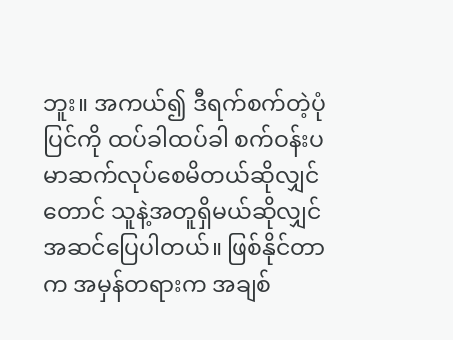ဘူး။ အကယ်၍ ဒီရက်စက်တဲ့ပုံပြင်ကို ထပ်ခါထပ်ခါ စက်ဝန်းပမာဆက်လုပ်စေမိတယ်ဆိုလျှင်တောင် သူနဲ့အတူရှိမယ်ဆိုလျှင် အဆင်ပြေပါတယ်။ ဖြစ်နိုင်တာက အမှန်တရားက အချစ်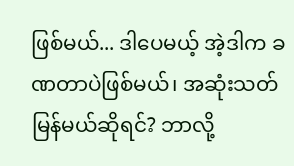ဖြစ်မယ်... ဒါပေမယ့် အဲ့ဒါက ခဏတာပဲဖြစ်မယ်၊ အဆုံးသတ်မြန်မယ်ဆိုရင်? ဘာလို့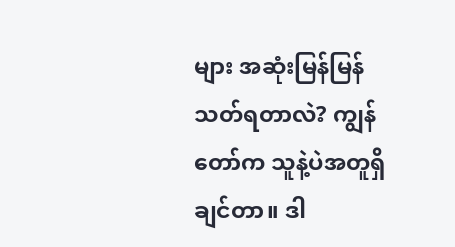များ အဆုံးမြန်မြန်သတ်ရတာလဲ? ကျွန်တော်က သူနဲ့ပဲအတူရှိချင်တာ။ ဒါ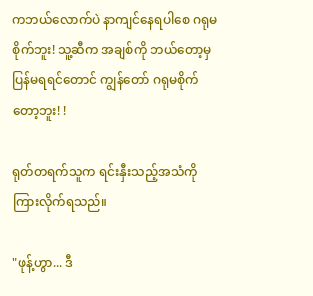ကဘယ်လောက်ပဲ နာကျင်နေရပါစေ ဂရုမစိုက်ဘူး! သူ့ဆီက အချစ်ကို ဘယ်တော့မှ ပြန်မရရင်တောင် ကျွန်တော် ဂရုမစိုက်တော့ဘူး! !

ရုတ်တရက်သူက ရင်းနှီးသည့်အသံကိုကြားလိုက်ရသည်။

"ဖုန့်ဟွာ... ဒီ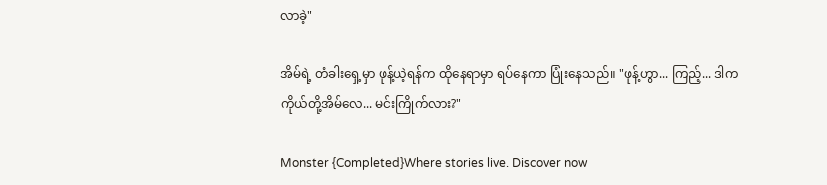လာခဲ့"

အိမ်ရဲ့ တံခါးရှေ့မှာ ဖုန့်ယဲ့ရန်က ထိုနေရာမှာ ရပ်နေကာ ပြုံးနေသည်။ "ဖုန့်ဟွာ... ကြည့်... ဒါက ကိုယ်တို့အိမ်လေ... မင်းကြိုက်လား?"

Monster {Completed}Where stories live. Discover now